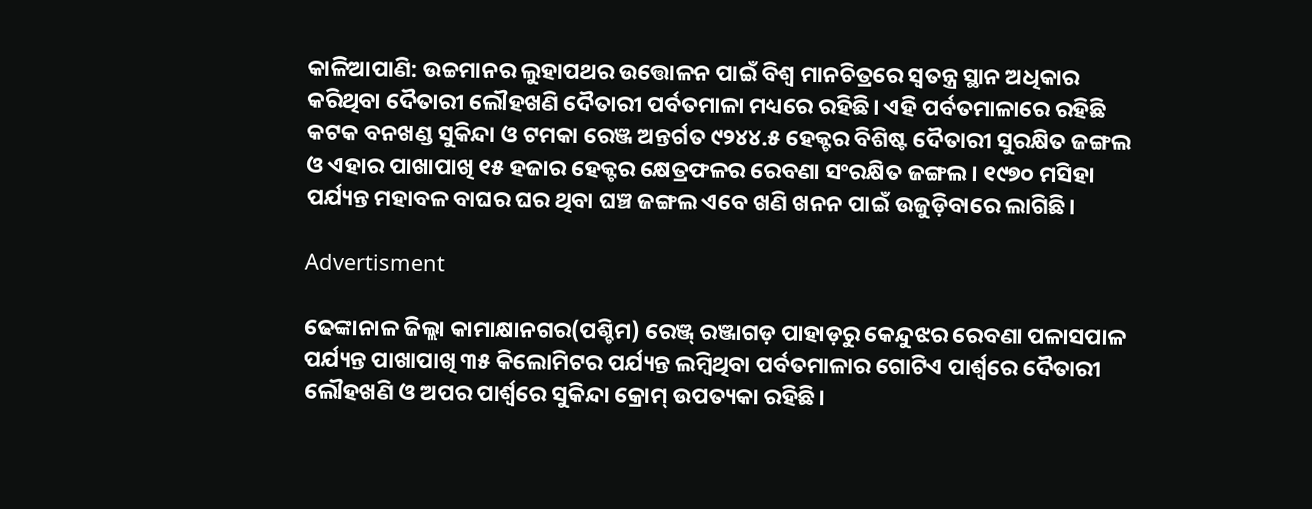କାଳିଆପାଣି: ଉଚ୍ଚମାନର ଲୁହାପଥର ଉତ୍ତୋଳନ ପାଇଁ ବିଶ୍ବ ମାନଚିତ୍ରରେ ସ୍ବତନ୍ତ୍ର ସ୍ଥାନ ଅଧିକାର କରିଥିବା ଦୈତାରୀ ଲୌହଖଣି ଦୈତାରୀ ପର୍ବତମାଳା ମଧ୍ୟରେ ରହିଛି। ଏହି ପର୍ବତମାଳାରେ ରହିଛି କଟକ ବନଖଣ୍ଡ ସୁକିନ୍ଦା ଓ ଟମକା ରେଞ୍ଜ ଅନ୍ତର୍ଗତ ୯୨୪୪.୫ ହେକ୍ଟର ବିଶିଷ୍ଟ ଦୈତାରୀ ସୁରକ୍ଷିତ ଜଙ୍ଗଲ ଓ ଏହାର ପାଖାପାଖି ୧୫ ହଜାର ହେକ୍ଟର କ୍ଷେତ୍ରଫଳର ରେବଣା ସଂରକ୍ଷିତ ଜଙ୍ଗଲ। ୧୯୭୦ ମସିହା ପର୍ଯ୍ୟନ୍ତ ମହାବଳ ବାଘର ଘର ଥିବା ଘଞ୍ଚ ଜଙ୍ଗଲ ଏବେ ଖଣି ଖନନ ପାଇଁ ଉଜୁଡ଼ିବାରେ ଲାଗିଛି।

Advertisment

ଢେଙ୍କାନାଳ ଜିଲ୍ଲା କାମାକ୍ଷାନଗର(ପଶ୍ଚିମ) ରେଞ୍ଜ୍‌ ରଞ୍ଜାଗଡ଼ ପାହାଡ଼ରୁ କେନ୍ଦୁଝର ରେବଣା ପଳାସପାଳ ପର୍ଯ୍ୟନ୍ତ ପାଖାପାଖି ୩୫ କିଲୋମିଟର ପର୍ଯ୍ୟନ୍ତ ଲମ୍ବିଥିବା ପର୍ବତମାଳାର ଗୋଟିଏ ପାର୍ଶ୍ବରେ ଦୈତାରୀ ଲୌହଖଣି ଓ ଅପର ପାର୍ଶ୍ବରେ ସୁକିନ୍ଦା କ୍ରୋମ୍ ଉପତ୍ୟକା ରହିଛି।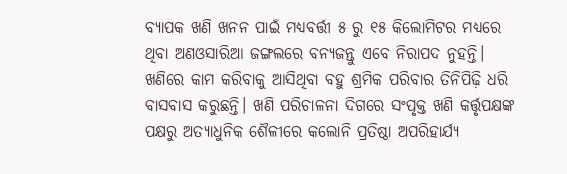ବ୍ୟାପକ ଖଣି ଖନନ ପାଇଁ ମଧ୍ୟବର୍ତ୍ତୀ ୫ ରୁ ୧୫ କିଲୋମିଟର ମଧ୍ୟରେ ଥିବା ଅଣଓସାରିଆ ଜଙ୍ଗଲରେ ବନ୍ୟଜନ୍ତୁ ଏବେ ନିରାପଦ ନୁହନ୍ତି।  ଖଣିରେ କାମ କରିବାକୁ ଆସିଥିବା ବହୁ ଶ୍ରମିକ ପରିବାର ତିନିପିଢ଼ି ଧରି ବାସବାସ କରୁଛନ୍ତି। ଖଣି ପରିଚାଳନା ଦିଗରେ ସଂପୃକ୍ତ ଖଣି କର୍ତ୍ତୃପକ୍ଷଙ୍କ ପକ୍ଷରୁ ଅତ୍ୟାଧୁନିକ ଶୈଳୀରେ କଲୋନି ପ୍ରତିଷ୍ଠା ଅପରିହାର୍ଯ୍ୟ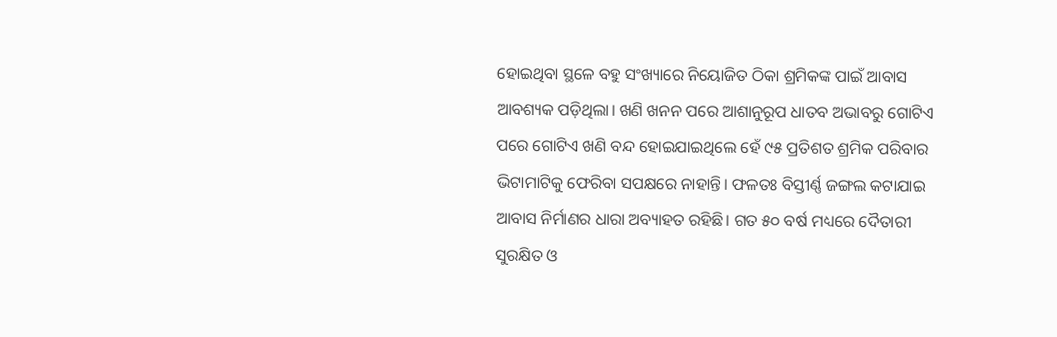ହୋଇଥିବା ସ୍ଥଳେ ବହୁ ସଂଖ୍ୟାରେ ନିୟୋଜିତ ଠିକା ଶ୍ରମିକଙ୍କ ପାଇଁ ଆବାସ ଆବଶ୍ୟକ ପଡ଼ିଥିଲା। ଖଣି ଖନନ ପରେ ଆଶାନୁରୂପ ଧାତବ ଅଭାବରୁ ଗୋଟିଏ ପରେ ଗୋଟିଏ ଖଣି ବନ୍ଦ ହୋଇଯାଇଥିଲେ ହେଁ ୯୫ ପ୍ରତିଶତ ଶ୍ରମିକ ପରିବାର ଭିଟାମାଟିକୁ ଫେରିବା ସପକ୍ଷରେ ନାହାନ୍ତି। ଫଳତଃ ବିସ୍ତୀର୍ଣ୍ଣ ଜଙ୍ଗଲ କଟାଯାଇ ଆବାସ ନିର୍ମାଣର ଧାରା ଅବ୍ୟାହତ ରହିଛି। ଗତ ୫୦ ବର୍ଷ ମଧ୍ୟରେ ଦୈତାରୀ ସୁରକ୍ଷିତ ଓ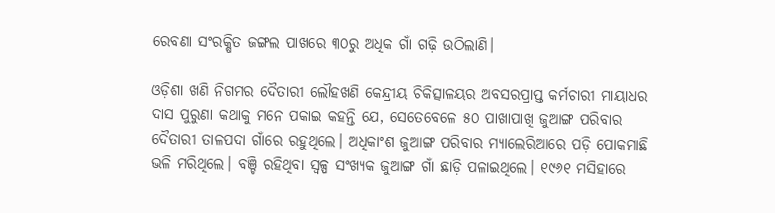ରେବଣା ସଂରକ୍ଷିତ ଜଙ୍ଗଲ ପାଖରେ ୩୦ରୁ ଅଧିକ ଗାଁ ଗଢ଼ି ଉଠିଲାଣି।

ଓଡ଼ିଶା ଖଣି ନିଗମର ଦୈତାରୀ ଲୌହଖଣି କେନ୍ଦ୍ରୀୟ ଚିକିତ୍ସାଳୟର ଅବସରପ୍ରାପ୍ତ କର୍ମଚାରୀ ମାୟାଧର ଦାସ ପୁରୁଣା କଥାକୁ ମନେ ପକାଇ କହନ୍ତି ଯେ, ସେତେବେଳେ ୫୦ ପାଖାପାଖି ଜୁଆଙ୍ଗ ପରିବାର ଦୈତାରୀ ତାଳପଦା ଗାଁରେ ରହୁଥିଲେ। ଅଧିକାଂଶ ଜୁଆଙ୍ଗ ପରିବାର ମ୍ୟାଲେରିଆରେ ପଡ଼ି ପୋକମାଛି ଭଳି ମରିଥିଲେ। ବଞ୍ଚି ରହିଥିବା ସ୍ବଳ୍ପ ସଂଖ୍ୟକ ଜୁଆଙ୍ଗ ଗାଁ ଛାଡ଼ି ପଳାଇଥିଲେ। ୧୯୬୧ ମସିହାରେ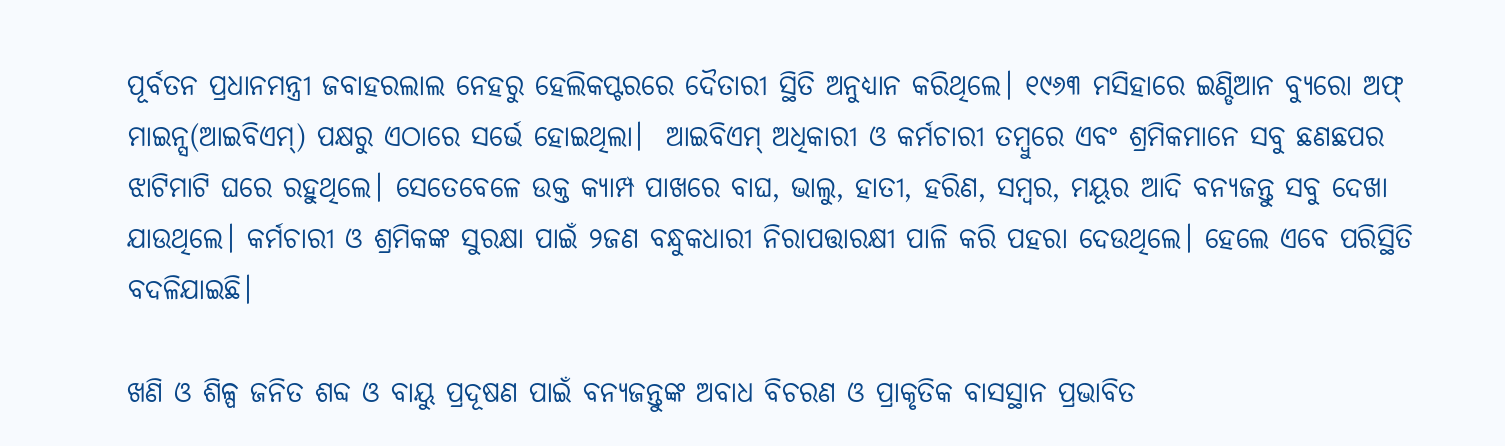ପୂର୍ବତନ ପ୍ରଧାନମନ୍ତ୍ରୀ ଜବାହରଲାଲ ନେହରୁ ହେଲିକପ୍ଟରରେ ଦୈତାରୀ ସ୍ଥିତି ଅନୁଧ୍ୟାନ କରିଥିଲେ। ୧୯୬୩ ମସିହାରେ ଇଣ୍ଡିଆନ ବ୍ୟୁରୋ ଅଫ୍ ମାଇନ୍ସ(ଆଇବିଏମ୍) ପକ୍ଷରୁ ଏଠାରେ ସର୍ଭେ ହୋଇଥିଲା।  ଆଇବିଏମ୍ ଅଧିକାରୀ ଓ କର୍ମଚାରୀ ତମ୍ବୁରେ ଏବଂ ଶ୍ରମିକମାନେ ସବୁ ଛଣଛପର ଝାଟିମାଟି ଘରେ ରହୁଥିଲେ। ସେତେବେଳେ ଉକ୍ତ କ୍ୟାମ୍ପ ପାଖରେ ବାଘ, ଭାଲୁ, ହାତୀ, ହରିଣ, ସମ୍ବର, ମୟୂର ଆଦି ବନ୍ୟଜନ୍ତୁ ସବୁ ଦେଖା ଯାଉଥିଲେ। କର୍ମଚାରୀ ଓ ଶ୍ରମିକଙ୍କ ସୁରକ୍ଷା ପାଇଁ ୨ଜଣ ବନ୍ଧୁକଧାରୀ ନିରାପତ୍ତାରକ୍ଷୀ ପାଳି କରି ପହରା ଦେଉଥିଲେ। ହେଲେ ଏବେ ପରିସ୍ଥିତି ବଦଳିଯାଇଛି।

ଖଣି ଓ ଶିଳ୍ପ ଜନିତ ଶବ୍ଦ ଓ ବାୟୁ ପ୍ରଦୂଷଣ ପାଇଁ ବନ୍ୟଜନ୍ତୁଙ୍କ ଅବାଧ ବିଚରଣ ଓ ପ୍ରାକୃତିକ ବାସସ୍ଥାନ ପ୍ରଭାବିତ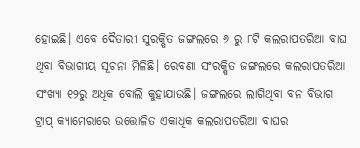ହୋଇଛି। ଏବେ ଦୈତାରୀ ସୁରକ୍ଷିତ ଜଙ୍ଗଲରେ ୬ ରୁ ୮ଟି କଲରାପତରିଆ ବାଘ ଥିବା ବିଭାଗୀୟ ସୂଚନା ମିଳିଛି। ରେବଣା ସଂରକ୍ଷିତ ଜଙ୍ଗଲରେ କଲରାପତରିଆ ସଂଖ୍ୟା ୧୨ରୁ ଅଧିକ ବୋଲି କୁହାଯାଉଛି। ଜଙ୍ଗଲରେ ଲାଗିଥିବା ବନ ବିଭାଗ ଟ୍ରାପ୍ କ୍ୟାମେରାରେ ଉତ୍ତୋଳିତ ଏକାଧିକ କଲରାପତରିଆ ବାଘର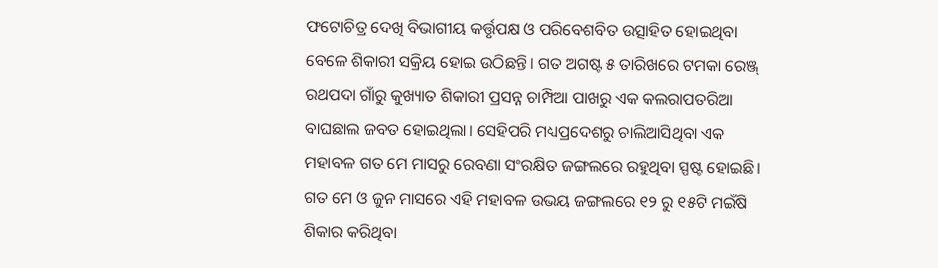ଫଟୋଚିତ୍ର ଦେଖି ବିଭାଗୀୟ କର୍ତ୍ତୃପକ୍ଷ ଓ ପରିବେଶବିତ ଉତ୍ସାହିତ ହୋଇଥିବା ବେଳେ ଶିକାରୀ ସକ୍ରିୟ ହୋଇ ଉଠିଛନ୍ତି। ଗତ ଅଗଷ୍ଟ ୫ ତାରିଖରେ ଟମକା ରେଞ୍ଜ୍‌ ରଥପଦା ଗାଁରୁ କୁଖ୍ୟାତ ଶିକାରୀ ପ୍ରସନ୍ନ ଚାମ୍ପିଆ ପାଖରୁ ଏକ କଲରାପତରିଆ ବାଘଛାଲ ଜବତ ହୋଇଥିଲା। ସେହିପରି ମଧ୍ୟପ୍ରଦେଶରୁ ଚାଲିଆସିଥିବା ଏକ ମହାବଳ ଗତ ମେ ମାସରୁ ରେବଣା ସଂରକ୍ଷିତ ଜଙ୍ଗଲରେ ରହୁଥିବା ସ୍ପଷ୍ଟ ହୋଇଛି। ଗତ ମେ ଓ ଜୁନ ମାସରେ ଏହି ମହାବଳ ଉଭୟ ଜଙ୍ଗଲରେ ୧୨ ରୁ ୧୫ଟି ମଇଁଷି ଶିକାର କରିଥିବା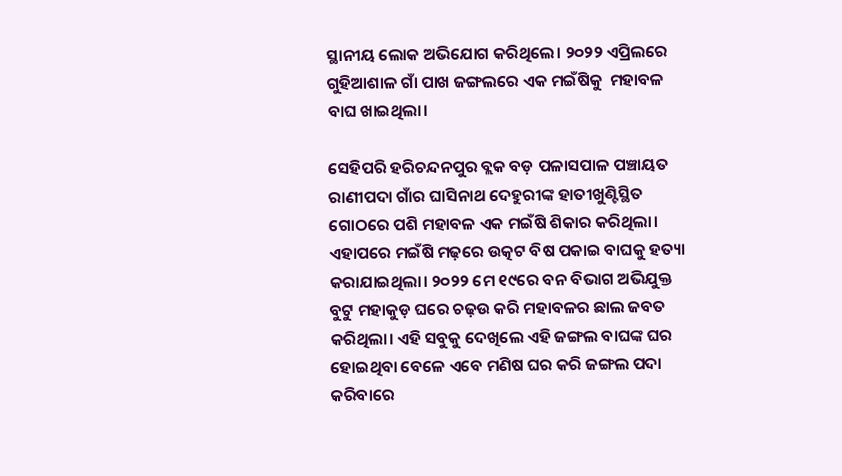ସ୍ଥାନୀୟ ଲୋକ ଅଭିଯୋଗ କରିଥିଲେ। ୨୦୨୨ ଏପ୍ରିଲରେ ଗୁହିଆଶାଳ ଗାଁ ପାଖ ଜଙ୍ଗଲରେ ଏକ ମଇଁଷିକୁ  ମହାବଳ ବାଘ ଖାଇଥିଲା।

ସେହିପରି ହରିଚନ୍ଦନପୁର ବ୍ଲକ ବଡ଼ ପଳାସପାଳ ପଞ୍ଚାୟତ ରାଣୀପଦା ଗାଁର ଘାସିନାଥ ଦେହୁରୀଙ୍କ ହାତୀଖୁଣ୍ଟିସ୍ଥିତ ଗୋଠରେ ପଶି ମହାବଳ ଏକ ମଇଁଷି ଶିକାର କରିଥିଲା। ଏହାପରେ ମଇଁଷି ମଢ଼ରେ ଉତ୍କଟ ବିଷ ପକାଇ ବାଘକୁ ହତ୍ୟା କରାଯାଇଥିଲା। ୨୦୨୨ ମେ ୧୯ରେ ବନ ବିଭାଗ ଅଭିଯୁକ୍ତ ବୁଟୁ ମହାକୁଡ଼ ଘରେ ଚଢ଼ଉ କରି ମହାବଳର ଛାଲ ଜବତ କରିଥିଲା। ଏହି ସବୁକୁ ଦେଖିଲେ ଏହି ଜଙ୍ଗଲ ବାଘଙ୍କ ଘର ହୋଇଥିବା ବେଳେ ଏବେ ମଣିଷ ଘର କରି ଜଙ୍ଗଲ ପଦା କରିବାରେ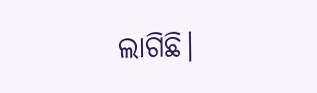ଲାଗିଛି।